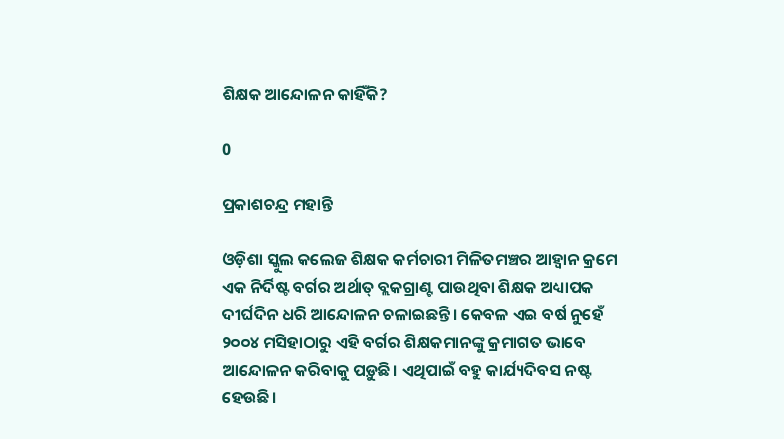ଶିକ୍ଷକ ଆନ୍ଦୋଳନ କାହିଁକି?

0

ପ୍ରକାଶଚନ୍ଦ୍ର ମହାନ୍ତି

ଓଡ଼ିଶା ସ୍କୁଲ କଲେଜ ଶିକ୍ଷକ କର୍ମଚାରୀ ମିଳିତମଞ୍ଚର ଆହ୍ବାନ କ୍ରମେ ଏକ ନିର୍ଦିଷ୍ଟ ବର୍ଗର ଅର୍ଥାତ୍‌ ବ୍ଲକଗ୍ରାଣ୍ଟ ପାଉଥିବା ଶିକ୍ଷକ ଅଧ୍ୟାପକ ଦୀର୍ଘଦିନ ଧରି ଆନ୍ଦୋଳନ ଚଳାଇଛନ୍ତି। କେବଳ ଏଇ ବର୍ଷ ନୁହେଁ ୨୦୦୪ ମସିହାଠାରୁ ଏହି ବର୍ଗର ଶିକ୍ଷକମାନଙ୍କୁ କ୍ରମାଗତ ଭାବେ ଆନ୍ଦୋଳନ କରିବାକୁ ପଡ଼ୁଛି। ଏଥିପାଇଁ ବହୁ କାର୍ଯ୍ୟଦିବସ ନଷ୍ଟ ହେଉଛି।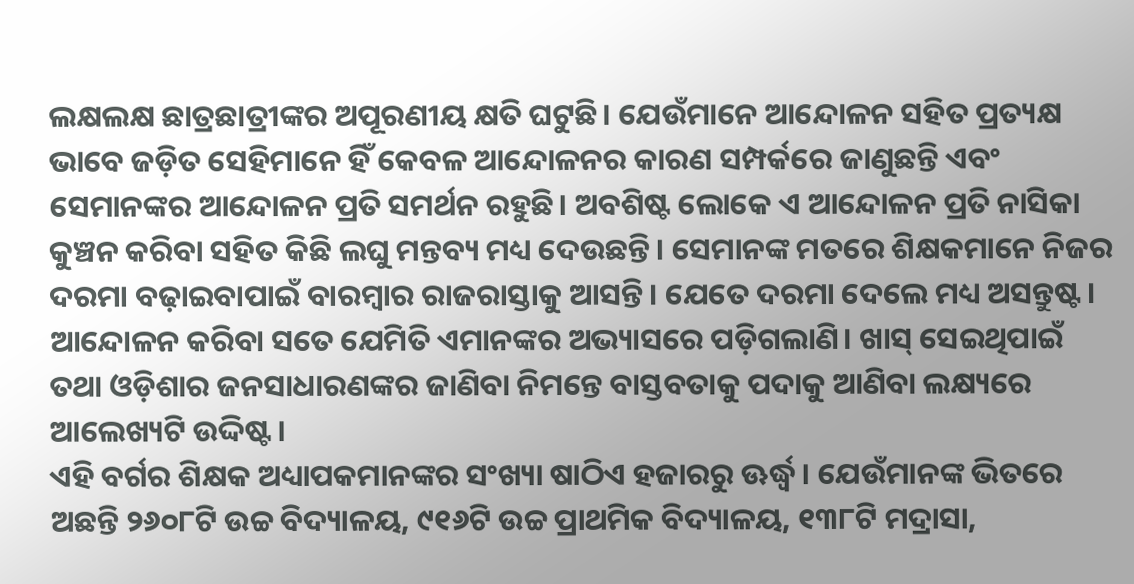ଲକ୍ଷଲକ୍ଷ ଛାତ୍ରଛାତ୍ରୀଙ୍କର ଅପୂରଣୀୟ କ୍ଷତି ଘଟୁଛି। ଯେଉଁମାନେ ଆନ୍ଦୋଳନ ସହିତ ପ୍ରତ୍ୟକ୍ଷ ଭାବେ ଜଡ଼ିତ ସେହିମାନେ ହିଁ କେବଳ ଆନ୍ଦୋଳନର କାରଣ ସମ୍ପର୍କରେ ଜାଣୁଛନ୍ତି ଏବଂ ସେମାନଙ୍କର ଆନ୍ଦୋଳନ ପ୍ରତି ସମର୍ଥନ ରହୁଛି। ଅବଶିଷ୍ଟ ଲୋକେ ଏ ଆନ୍ଦୋଳନ ପ୍ରତି ନାସିକା କୁଞ୍ଚନ କରିବା ସହିତ କିଛି ଲଘୁ ମନ୍ତବ୍ୟ ମଧ୍ୟ ଦେଉଛନ୍ତି। ସେମାନଙ୍କ ମତରେ ଶିକ୍ଷକମାନେ ନିଜର ଦରମା ବଢ଼ାଇବାପାଇଁ ବାରମ୍ବାର ରାଜରାସ୍ତାକୁ ଆସନ୍ତି। ଯେତେ ଦରମା ଦେଲେ ମଧ୍ୟ ଅସନ୍ତୁଷ୍ଟ। ଆନ୍ଦୋଳନ କରିବା ସତେ ଯେମିତି ଏମାନଙ୍କର ଅଭ୍ୟାସରେ ପଡ଼ିଗଲାଣି। ଖାସ୍‌ ସେଇଥିପାଇଁ ତଥା ଓଡ଼ିଶାର ଜନସାଧାରଣଙ୍କର ଜାଣିବା ନିମ‌ନ୍ତେ ବାସ୍ତବତାକୁ ପଦାକୁ ଆଣିବା ଲକ୍ଷ୍ୟରେ ଆଲେଖ୍ୟଟି ଉଦ୍ଦିଷ୍ଟ।
ଏହି ବର୍ଗର ଶିକ୍ଷକ ଅଧ୍ୟାପକମାନଙ୍କର ସଂଖ୍ୟା ଷାଠିଏ ହଜାରରୁ ଊର୍ଦ୍ଧ୍ବ। ଯେଉଁମାନଙ୍କ ଭିତରେ ଅଛନ୍ତି ୨୬୦୮ଟି ଉଚ୍ଚ ବିଦ୍ୟାଳୟ, ୯୧୬ଟି ଉଚ୍ଚ ପ୍ରାଥମିକ ବିଦ୍ୟାଳୟ, ୧୩୮ଟି ମଦ୍ରାସା,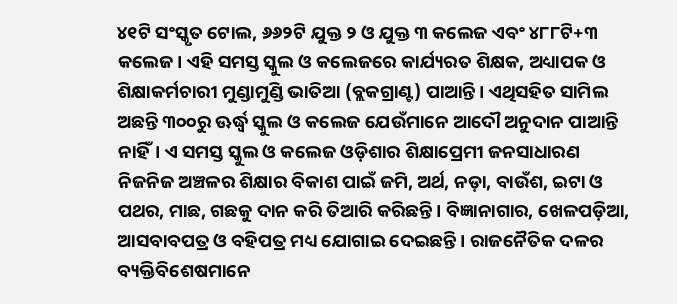୪୧ଟି ସଂସ୍କୃତ ଟୋଲ, ୬୬୨ଟି ଯୁକ୍ତ ୨ ଓ ଯୁକ୍ତ ୩ କଲେଜ ଏବଂ ୪୮୮ଟି+୩ କଲେଜ। ଏହି ସମସ୍ତ ସ୍କୁଲ ଓ କଲେଜରେ କାର୍ଯ୍ୟରତ ଶିକ୍ଷକ, ଅଧ୍ୟାପକ ଓ ଶିକ୍ଷାକର୍ମଚାରୀ ମୁଣ୍ଡାମୁଣ୍ଡି ଭାତିଆ (ବ୍ଲକଗ୍ରାଣ୍ଟ) ପାଆନ୍ତି। ଏଥିସହିତ ସାମିଲ ଅଛନ୍ତି ୩୦୦ରୁ ଊର୍ଦ୍ଧ୍ବ ସ୍କୁଲ ଓ କଲେଜ ଯେଉଁମାନେ ଆଦୌ ଅନୁଦାନ ପାଆନ୍ତି ନାହିଁ। ଏ ସମସ୍ତ ସ୍କୁଲ ଓ କଲେଜ ଓଡ଼ିଶାର ଶିକ୍ଷାପ୍ରେମୀ ଜନସାଧାରଣ ନିଜନିଜ ଅଞ୍ଚଳର ଶିକ୍ଷାର ବିକାଶ ପାଇଁ ଜମି, ଅର୍ଥ, ନଡ଼ା, ବାଉଁଶ, ଇଟା ଓ ପଥର, ମାଛ, ଗଛକୁ ଦାନ କରି ତିଆରି କରିଛନ୍ତି। ବିଜ୍ଞାନାଗାର, ଖେଳପଡ଼ିଆ, ଆସବାବପତ୍ର ଓ ବହିପତ୍ର ମଧ୍ୟ ଯୋଗାଇ ଦେଇଛନ୍ତି। ରାଜନୈତିକ ଦଳର ବ୍ୟକ୍ତିବିଶେଷମାନେ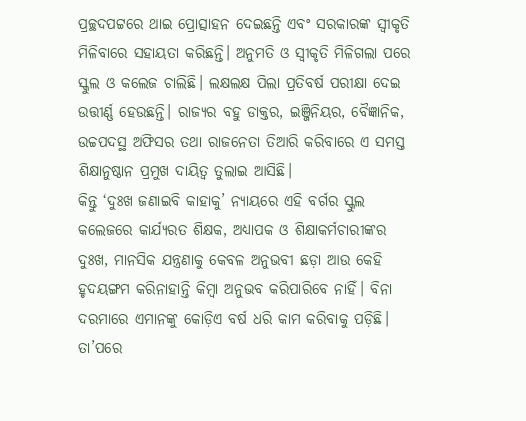ପ୍ରଚ୍ଛଦପଟ୍ଟରେ ଥାଇ ପ୍ରୋତ୍ସାହନ ଦେଇଛନ୍ତି ଏବଂ ସରକାରଙ୍କ ସ୍ବୀକୃତି ମିଳିବାରେ ସହାୟତା କରିଛନ୍ତି। ଅନୁମତି ଓ ସ୍ବୀକୃତି ମିଳିଗଲା ପରେ ସ୍କୁଲ ଓ କଲେଜ ଚାଲିଛି। ଲକ୍ଷଲକ୍ଷ ପିଲା ପ୍ରତିବର୍ଷ ପରୀକ୍ଷା ଦେଇ ଉତ୍ତୀର୍ଣ୍ଣ ହେଉଛନ୍ତି। ରାଜ୍ୟର ବହୁ ଡାକ୍ତର, ଇଞ୍ଜିନିୟର, ବୈଜ୍ଞାନିକ, ଉଚ୍ଚପଦସ୍ଥ ଅଫିସର ତଥା ରାଜନେତା ତିଆରି କରିବାରେ ଏ ସମସ୍ତ ଶିକ୍ଷାନୁଷ୍ଠାନ ପ୍ରମୁଖ ଦାୟିତ୍ବ ତୁଲାଇ ଆସିଛି।
କିନ୍ତୁ ‘ଦୁଃଖ ଜଣାଇବି କାହାକୁ’ ନ୍ୟାୟରେ ଏହି ବର୍ଗର ସ୍କୁଲ କଲେଜରେ କାର୍ଯ୍ୟରତ ଶିକ୍ଷକ, ଅଧ୍ୟାପକ ଓ ଶିକ୍ଷାକର୍ମଚାରୀଙ୍କର ଦୁଃଖ, ମାନସିକ ଯନ୍ତ୍ରଣାକୁ କେବଳ ଅନୁଭବୀ ଛଡ଼ା ଆଉ କେହି ହୃଦୟଙ୍ଗମ କରିନାହାନ୍ତି କିମ୍ବା ଅନୁଭବ କରିପାରିବେ ନାହିଁ। ବିନା ଦରମାରେ ଏମାନଙ୍କୁ କୋଡ଼ିଏ ବର୍ଷ ଧରି କାମ କରିବାକୁ ପଡ଼ିଛି। ତା’ପରେ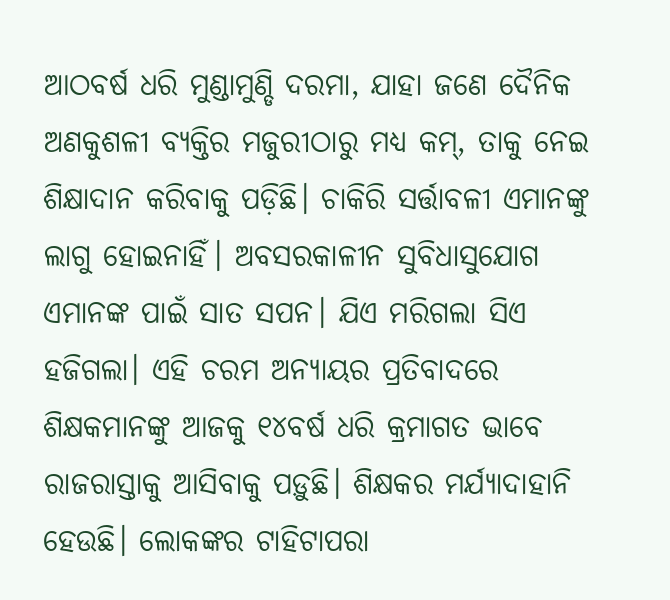ଆଠବର୍ଷ ଧରି ମୁଣ୍ଡାମୁଣ୍ଡି ଦରମା, ଯାହା ଜଣେ ଦୈନିକ ଅଣକୁଶଳୀ ବ୍ୟକ୍ତିର ମଜୁରୀଠାରୁ ମଧ୍ୟ କମ୍‌, ତାକୁ ନେଇ ଶିକ୍ଷାଦାନ କରିବାକୁ ପଡ଼ିଛି। ଚାକିରି ସର୍ତ୍ତାବଳୀ ଏମାନଙ୍କୁ ଲାଗୁ ହୋଇନାହିଁ। ଅବସରକାଳୀନ ସୁବିଧାସୁଯୋଗ ଏମାନଙ୍କ ପାଇଁ ସାତ ସପନ। ଯିଏ ମରିଗଲା ସିଏ ହଜିଗଲା। ଏହି ଚରମ ଅନ୍ୟାୟର ପ୍ରତିବାଦରେ ଶିକ୍ଷକମାନଙ୍କୁ ଆଜକୁ ୧୪ବର୍ଷ ଧରି କ୍ରମାଗତ ଭାବେ ରାଜରାସ୍ତାକୁ ଆସିବାକୁ ପଡ଼ୁଛି। ଶିକ୍ଷକର ମର୍ଯ୍ୟାଦାହାନି ହେଉଛି। ଲୋକଙ୍କର ଟାହିଟାପରା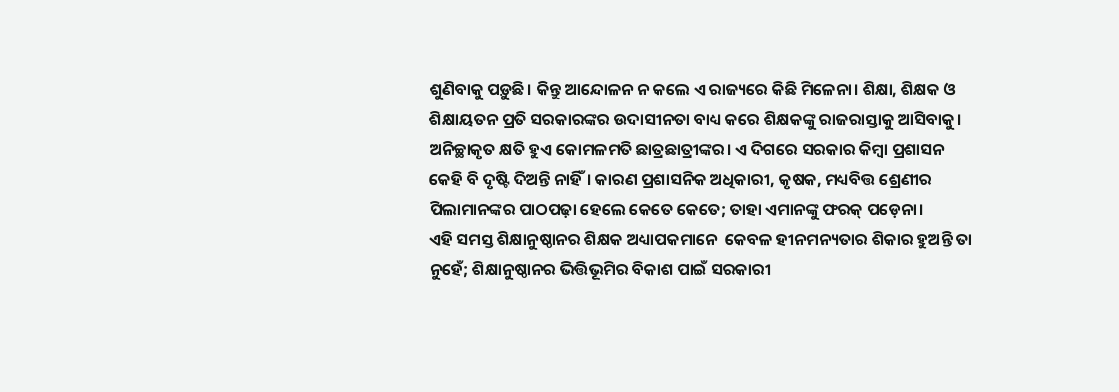ଶୁଣିବାକୁ ପଡ଼ୁଛି। କିନ୍ତୁ ଆନ୍ଦୋଳନ ନ କଲେ ଏ ରାଜ୍ୟରେ କିଛି ମିଳେନା। ଶିକ୍ଷା, ଶିକ୍ଷକ ଓ ଶିକ୍ଷାୟତନ ପ୍ରତି ସରକାରଙ୍କର ଉଦାସୀନତା ବାଧ୍ୟ କରେ ଶିକ୍ଷକଙ୍କୁ ରାଜରାସ୍ତାକୁ ଆସିବାକୁ। ଅନିଚ୍ଛାକୃତ କ୍ଷତି ହୁଏ କୋମଳମତି ଛାତ୍ରଛାତ୍ରୀଙ୍କର। ଏ ଦିଗରେ ସରକାର କିମ୍ବା ପ୍ରଶାସନ କେହି ବି ଦୃଷ୍ଟି ଦିଅନ୍ତି ନାହିଁ। କାରଣ ପ୍ରଶାସନିକ ଅଧିକାରୀ, କୃଷକ, ମଧ୍ୟବିତ୍ତ ଶ୍ରେଣୀର ପିଲାମାନଙ୍କର ପାଠପଢ଼ା ହେଲେ କେତେ କେତେ; ତାହା ଏମାନଙ୍କୁ ଫରକ୍‌ ପଡ଼େନା।
ଏହି ସମସ୍ତ ଶିକ୍ଷାନୁଷ୍ଠାନର ଶିକ୍ଷକ ଅଧ୍ୟାପକମାନେ ‌ କେବଳ ହୀନମନ୍ୟତାର ଶିକାର ହୁଅନ୍ତି ତା ନୁହେଁ; ଶିକ୍ଷାନୁଷ୍ଠାନର ଭିତ୍ତିଭୂମିର ବିକାଶ ପାଇଁ ସରକାରୀ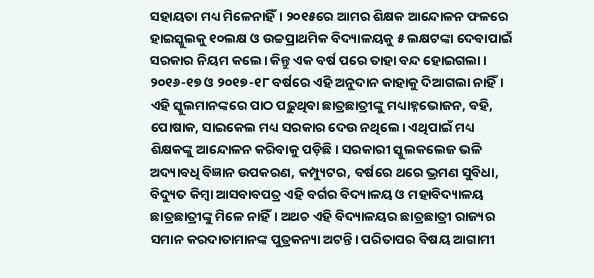ସହାୟତା ମଧ୍ୟ ମିଳେନାହିଁ। ୨୦୧୫ରେ ଆମର ଶିକ୍ଷକ ଆନ୍ଦୋଳନ ଫଳରେ ହାଇସ୍କୁଲକୁ ୧୦ଲକ୍ଷ ଓ ଉଚ୍ଚପ୍ରାଥମିକ ବିଦ୍ୟାଳୟକୁ ୫ ଲକ୍ଷଟଙ୍କା ଦେବାପାଇଁ ସରକାର ନିୟମ କଲେ। କିନ୍ତୁ ଏକ ବର୍ଷ ପରେ ତାହା ବନ୍ଦ ହୋଇଗଲା। ୨୦୧୬-୧୭ ଓ ୨୦୧୭-୧୮ ବର୍ଷରେ ଏହି ଅନୁଦାନ କାହାକୁ ଦିଆଗଲା ନାହିଁ। ଏହି ସ୍କୁଲମାନଙ୍କରେ ପାଠ ପଢ଼ୁଥିବା ଛାତ୍ରଛାତ୍ରୀଙ୍କୁ ମଧ୍ୟାହ୍ନଭୋଜନ, ବହି, ପୋଷାକ, ସାଇକେଲ ମଧ୍ୟ ସରକାର ଦେଉ ନଥିଲେ। ଏଥିପାଇଁ ମଧ୍ୟ ଶିକ୍ଷକଙ୍କୁ ଆନ୍ଦୋଳନ କରିବାକୁ ପଡ଼ିଛି। ସରକାରୀ ସ୍କୁଲକଲେଜ ଭଳି ଅଦ୍ୟାବଧି ବିଜ୍ଞାନ ଉପକରଣ, କମ୍ପ୍ୟୁଟର, ବର୍ଷରେ ଥରେ ଭ୍ରମଣ ସୁବିଧା, ବିଦ୍ୟୁତ କିମ୍ବା ଆସବାବପତ୍ର ଏହି ବର୍ଗର ବିଦ୍ୟାଳୟ ଓ ମହାବିଦ୍ୟାଳୟ ଛାତ୍ରଛାତ୍ରୀଙ୍କୁ ମିଳେ ନାହିଁ। ଅଥଚ ଏହି ବିଦ୍ୟାଳୟର ଛାତ୍ରଛାତ୍ରୀ ରାଜ୍ୟର ସମାନ କରଦାତାମାନଙ୍କ ପୁତ୍ରକନ୍ୟା ଅଟନ୍ତି। ପରିତାପର ବିଷୟ ଆଗାମୀ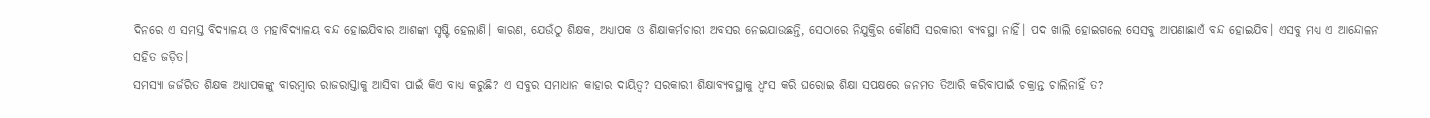ଦିନରେ ଏ ସମସ୍ତ ବିଦ୍ୟାଳୟ ଓ ମହାବିଦ୍ୟାଳୟ ବନ୍ଦ ହୋଇଯିବାର ଆଶଙ୍କା ସୃଷ୍ଟି ହେଲାଣି। କାରଣ, ଯେଉଁଠୁ ଶିକ୍ଷକ, ଅଧ୍ୟାପକ ଓ ଶିକ୍ଷାକର୍ମଚାରୀ ଅବସର ନେଇଯାଉଛନ୍ତି, ସେଠାରେ ନିଯୁକ୍ତିର କୌଣସି ସରକାରୀ ବ୍ୟବସ୍ଥା ନାହିଁ। ପଦ ଖାଲି ହୋଇଗଲେ ସେସବୁ ଆପଣାଛାଏଁ ବନ୍ଦ ହୋଇଯିବ। ଏସବୁ ମଧ୍ୟ ଏ ଆନ୍ଦୋଳନ ସହିତ ଜଡ଼ିତ।
ସମସ୍ୟା ଜର୍ଜରିତ ଶିକ୍ଷକ ଅଧ୍ୟାପକଙ୍କୁ ବାରମ୍ବାର ରାଜରାସ୍ତାକୁ ଆସିବା ପାଇଁ କିଏ ବାଧ୍ୟ କରୁଛି? ଏ ସବୁର ସମାଧାନ କାହାର ଦାୟିତ୍ବ? ସରକାରୀ ଶିକ୍ଷାବ୍ୟବସ୍ଥାକୁ ଧ୍ବଂସ କରି ଘରୋଇ ଶିକ୍ଷା ସପକ୍ଷରେ ଜନମତ ତିଆରି କରିବାପାଇଁ ଚକ୍ରାନ୍ତ ଚାଲିନାହିଁ ତ?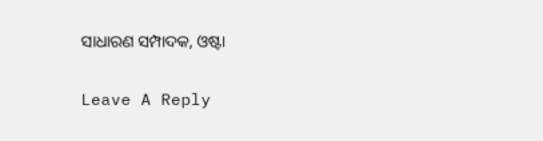ସାଧାରଣ ସମ୍ପାଦକ, ଓଷ୍ଟା

Leave A Reply